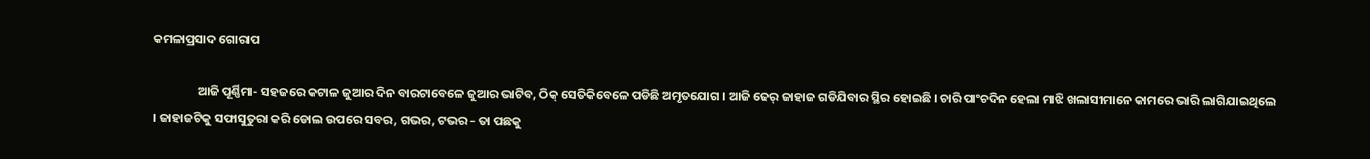କମଳାପ୍ରସାଦ ଗୋରାପ

                ଆଜି ପୂର୍ଣ୍ଣିମା- ସହଜରେ କଟାଳ ଜୁଆର ଦିନ ବାରଟାବେଳେ ଜୁଆର ଭାଟିବ, ଠିକ୍ ସେତିକିବେଳେ ପଡିଛି ଅମୃତଯୋଗ । ଆଜି ଢେର୍ ଜାହାଜ ଗଡିଯିବାର ସ୍ଥିର ହୋଇଛି । ଚାରି ପାଂଚଦିନ ହେଲା ମାଝି ଖଲାସୀମାନେ କାମରେ ଭାରି ଲାଗିଯାଇଥିଲେ । ଜାହାଜଟିକୁ ସଫାସୁତୁରା କରି ଡୋଲ ଉପରେ ସବର, ଗଭର, ଟଭର – ତା ପଛକୁ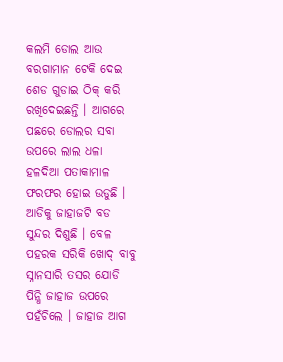କଲମି ଡୋଲ ଆଉ ବରଗାମାନ ଟେକି ଦେଇ ଶେଡ ଗୁଡାଇ ଠିକ୍ କରି ରଖିଦେଇଛନ୍ତି । ଆଗରେ ପଛରେ ଡୋଲର ସବା ଉପରେ ଲାଲ ଧଳା ହଳଦିଆ ପତାକାମାଳ ଫରଫର ହୋଇ ଉଡୁଛି । ଆଡିକୁ ଜାହାଜଟି ବଡ ସୁନ୍ଦର ଦିଶୁଛି । ବେଳ ପହରକ ସରିକି ଖୋଦ୍ ବାବୁ ସ୍ନାନସାରି ତସର ଯୋଡି ପିନ୍ଧି ଜାହାଜ ଉପରେ ପହଁଚିଲେ । ଜାହାଜ ଆଗ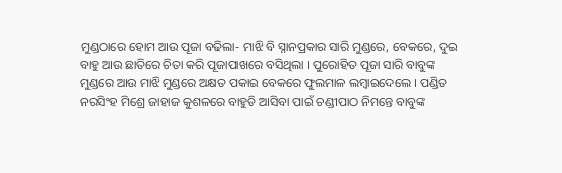ମୁଣ୍ଡଠାରେ ହୋମ ଆଉ ପୂଜା ବଢିଲା- ମାଝି ବି ସ୍ନାନପ୍ରକାର ସାରି ମୁଣ୍ଡରେ, ବେକରେ, ଦୁଇ ବାହୁ ଆଉ ଛାତିରେ ଚିତା କରି ପୂଜାପାଖରେ ବସିଥିଲା । ପୁରୋହିତ ପୂଜା ସାରି ବାବୁଙ୍କ ମୁଣ୍ଡରେ ଆଉ ମାଝି ମୁଣ୍ଡରେ ଅକ୍ଷତ ପକାଇ ବେକରେ ଫୁଲମାଳ ଲମ୍ବାଇଦେଲେ । ପଣ୍ଡିତ ନରସିଂହ ମିଶ୍ରେ ଜାହାଜ କୁଶଳରେ ବାହୁଡି ଆସିବା ପାଇଁ ଚଣ୍ଡୀପାଠ ନିମନ୍ତେ ବାବୁଙ୍କ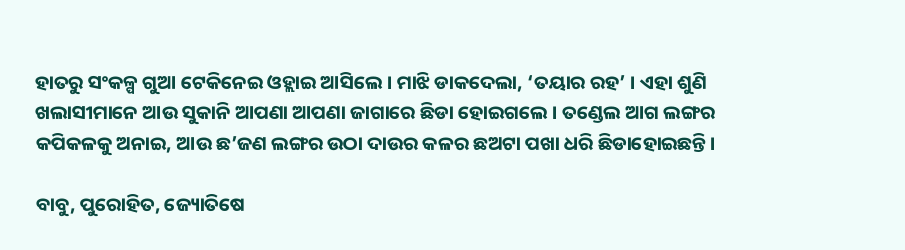ହାତରୁ ସଂକଳ୍ପ ଗୁଆ ଟେକିନେଇ ଓହ୍ଲାଇ ଆସିଲେ । ମାଝି ଡାକଦେଲା, ‘ତୟାର ରହ’ । ଏହା ଶୁଣି ଖଲାସୀମାନେ ଆଉ ସୁକାନି ଆପଣା ଆପଣା ଜାଗାରେ ଛିଡା ହୋଇଗଲେ । ତଣ୍ଡେଲ ଆଗ ଲଙ୍ଗର କପିକଳକୁ ଅନାଇ, ଆଉ ଛ’ଜଣ ଲଙ୍ଗର ଉଠା ଦାଉର କଳର ଛଅଟା ପଖା ଧରି ଛିଡାହୋଇଛନ୍ତି ।

ବାବୁ, ପୁରୋହିତ, ଜ୍ୟୋତିଷେ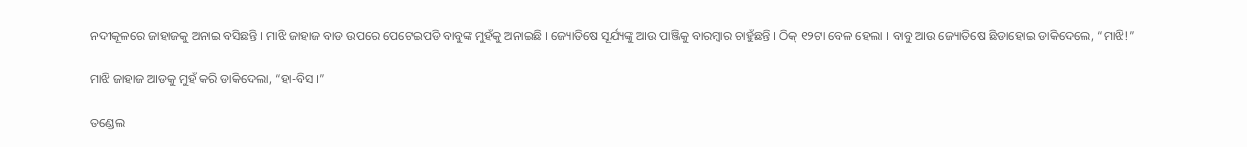ନଦୀକୂଳରେ ଜାହାଜକୁ ଅନାଇ ବସିଛନ୍ତି । ମାଝି ଜାହାଜ ବାଡ ଉପରେ ପେଟେଇପଡି ବାବୁଙ୍କ ମୁହଁକୁ ଅନାଇଛି । ଜ୍ୟୋତିଷେ ସୂର୍ଯ୍ୟଙ୍କୁ ଆଉ ପାଞ୍ଜିକୁ ବାରମ୍ବାର ଚାହୁଁଛନ୍ତି । ଠିକ୍ ୧୨ଟା ବେଳ ହେଲା । ବାବୁ ଆଉ ଜ୍ୟୋତିଷେ ଛିଡାହୋଇ ଡାକିଦେଲେ, “ମାଝି!”

ମାଝି ଜାହାଜ ଆଡକୁ ମୁହଁ କରି ଡାକିଦେଲା, “ହା-ବିସ ।”

ତଣ୍ଡେଲ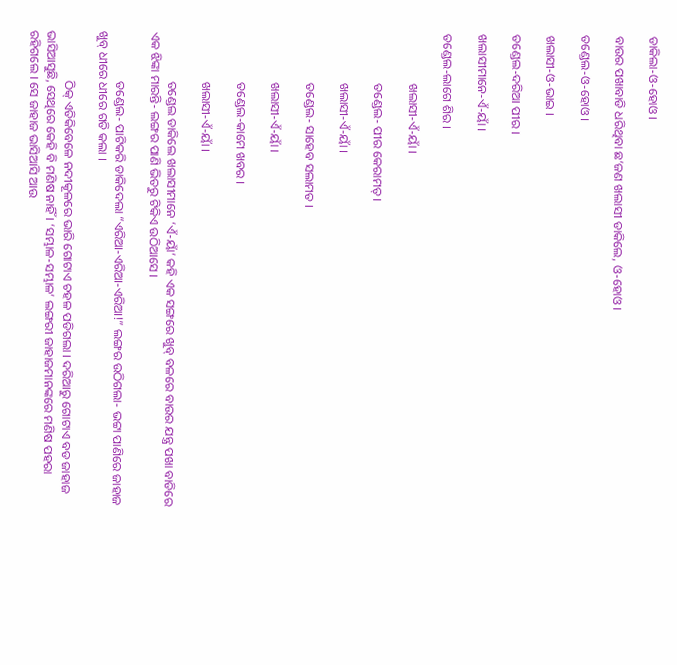ଡାକିଲା-ଓ-ହୋଓ ।

ବାଉର ପଖାବାଡି ଧରିଥିବା ଛ’ଜଣ ଖଲାସୀ ଡାକିଲେ, ଓ-ହୋଓ ।

ତଣ୍ଡେଲ-ଓ-ହୋଓ ।

ଖଲାସୀ-ଓ-ଭାଇ ।

ତଣ୍ଡେଲ-ଦରିଆ ପୀର ।

ଖଲାସୀମାନେ-ଏଁ-ୟାଁ ।

ତଣ୍ଡେଲ-ଲାଗେ ଶିର ।

                ଖଲାସୀ-ଏଁ-ୟାଁ ।

                ତଣ୍ଡେଲ- ପୀର କେରାମତ୍ ।

                ଖଲାସୀ-ଏଁ-ୟାଁ ।

                ତଣ୍ଡେଲ- ସାହେବ ସଲାମତ ।

                ଖଲାସୀ-ଏଁ-ୟାଁ ।

                ତଣ୍ଡେଲ-କାମେ ଖବର ।

                ଖଲାସୀ-ଏଁ-ୟାଁ ।

                ତଣ୍ଡେଲ ଡାକିଲେ ଖଲାସୀମାନେ ‘ଏଁ-ୟାଁ’ କହି ଏକ ସଙ୍ଗରେ ଖୁବ୍ ବଳରେ ବାଉର ଯନ୍ତ୍ର ପଖା ବାଡିରେ ଏକ ଝିଙ୍କା ମାରନ୍ତି- ଲଙ୍ଗର ପାଣି ଭିତରୁ ଟିକିଏ ଉଠିଆସେ ।

                ତଣ୍ଡେଲ- ପାଟିକରି ଡାକିଦେଲା “ଏରିଆ-ଏରିଆ-ଏରିଆ!” ଲଙ୍ଗର ଉଠିଗଲା- ଭଟ୍ଟା ପାଣିରେ ଜାହାଜ ଖୁବ୍ ଧୀରେ ଧୀରେ ଗତି କଲା ।

                ଠିକ୍ ଏତିକିବେଳେ ନଦୀକୂଳରେ ଭାରି ଗୋଟାଏ ଚହଳ ପଡିଗଲା । ଦରିଆରୁ ଗୋଟାଏ ବଡ ଜାହାଜ ଭାସିଆସୁଛି, ସେଥିରେ କେହି ବି ମଣିଷ ନାହିଁ । ‘ସମ୍ଭାଳ-ସମ୍ଭାଳ’ ଲଙ୍ଗରୀ ଜାହାଜମାନଙ୍କରେ ମଣିଷ ପହରା ରହିଗଲେ । ସେ ଜାହାଜ ଭାସିଆସି ଆଉ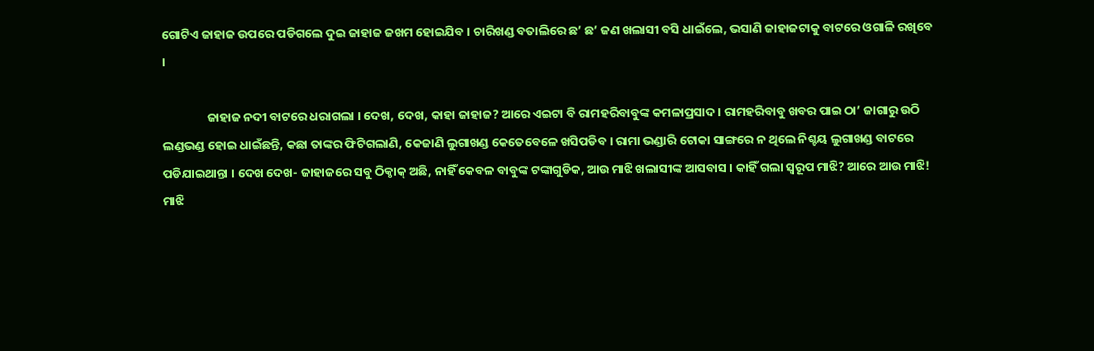ଗୋଟିଏ ଜାହାଜ ଉପରେ ପଡିଗଲେ ଦୁଇ ଜାହାଜ ଜଖମ ହୋଇଯିବ । ଚାରିଖଣ୍ଡ ବତାଲିରେ ଛ’ ଛ’ ଜଣ ଖଲାସୀ ବସି ଧାଇଁଲେ, ଭସାଣି ଜାହାଜଟାକୁ ବାଟରେ ଓଗାଳି ରଖିବେ ।

                ଜାହାଜ ନଦୀ ବାଟରେ ଧରାଗଲା । ଦେଖ, ଦେଖ, କାହା ଜାହାଜ? ଆରେ ଏଇଟା ବି ରାମହରିବାବୁଙ୍କ କମଳାପ୍ରସାଦ । ରାମହରିବାବୁ ଖବର ପାଇ ଠା’ ଜାଗାରୁ ଉଠି ଲଣ୍ଡଭଣ୍ଡ ହୋଇ ଧାଇଁଛନ୍ତି, କଛା ତାଙ୍କର ଫିଟିଗଲାଣି, କେଜାଣି ଲୁଗାଖଣ୍ଡ କେତେବେଳେ ଖସିପଡିବ । ରାମା ଭଣ୍ଡାରି ଟୋକା ସାଙ୍ଗରେ ନ ଥିଲେ ନିଶ୍ଚୟ ଲୁଗାଖଣ୍ଡ ବାଟରେ ପଡିଯାଇଥାନ୍ତା । ଦେଖ ଦେଖ- ଜାହାଜରେ ସବୁ ଠିକ୍ଠାକ୍ ଅଛି, ନାହିଁ କେବଳ ବାବୁଙ୍କ ଟଙ୍କାଗୁଡିକ, ଆଉ ମାଝି ଖଲାସୀଙ୍କ ଆସବାସ । କାହିଁ ଗଲା ସ୍ୱରୂପ ମାଝି? ଆରେ ଆଉ ମାଝି! ମାଝି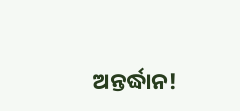ଅନ୍ତର୍ଦ୍ଧାନ!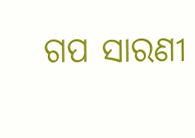ଗପ ସାରଣୀ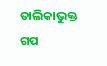ତାଲିକାଭୁକ୍ତ ଗପ